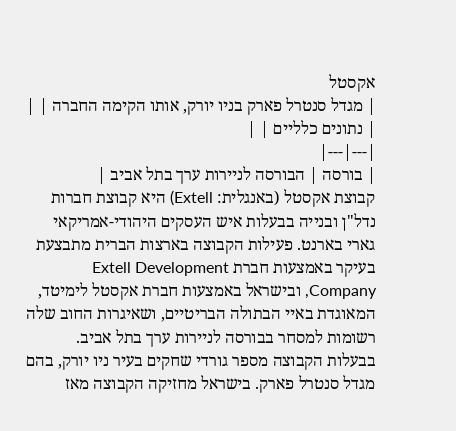אקסטל
| מגדל סנטרל פארק בניו יורק, אותו הקימה החברה | |
| נתונים כלליים | |
|---|---|
| בורסה | הבורסה לניירות ערך בתל אביב |
קבוצת אקסטל (באנגלית: Extell) היא קבוצת חברות נדל"ן ובנייה בבעלות איש העסקים היהודי-אמריקאי גארי בארנט. פעילות הקבוצה בארצות הברית מתבצעת בעיקר באמצעות חברת Extell Development Company, ובישראל באמצעות חברת אקסטל לימיטד, המאוגדת באיי הבתולה הבריטיים, ושאיגרות החוב שלה רשומות למסחר בבורסה לניירות ערך בתל אביב.
בבעלות הקבוצה מספר גורדי שחקים בעיר ניו יורק, בהם מגדל סנטרל פארק. בישראל מחזיקה הקבוצה מאז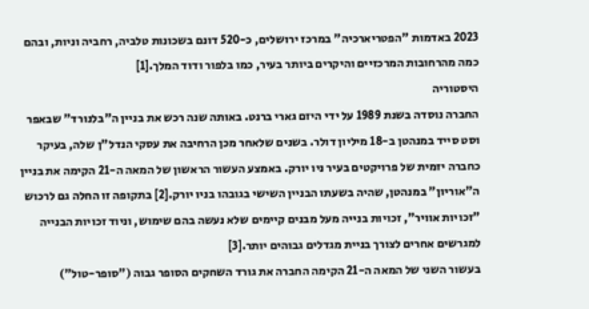2023 באדמות "הפטריארכיה" במרכז ירושלים, כ-520 דונם בשכונות טלביה, רחביה וניות, ובהם כמה מהרחובות המרכזיים והיקרים ביותר בעיר, כמו בלפור ודוד המלך.[1]
היסטוריה
החברה נוסדה בשנת 1989 על ידי היזם גארי ברנט. באותה שנה רכש את בניין ה"בלנורד" שבאפר וסט סייד במנהטן ב-18 מיליון דולר. בשנים שלאחר מכן הרחיבה את עסקי הנדל"ן שלה, בעיקר כחברה יזמית של פרויקטים בעיר ניו יורק. באמצע העשור הראשון של המאה ה-21 הקימה את בניין ה"אוריון" במנהטן, שהיה בשעתו הבניין השישי בגובהו בניו יורק.[2] בתקופה זו החלה גם לרכוש "זכויות אוויר", זכויות בנייה מעל מבנים קיימים שלא נעשה בהם שימוש, וניוד זכויות הבנייה למגרשים אחרים לצורך בניית מגדלים גבוהים יותר.[3]
בעשור השני של המאה ה-21 הקימה החברה את גורד השחקים הסופר גבוה ("סופר-טול")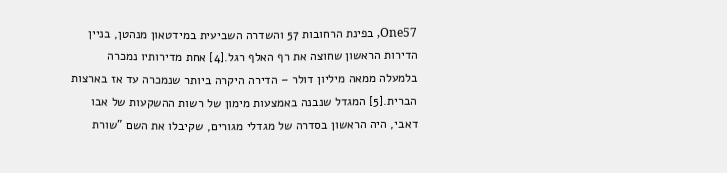One57, בפינת הרחובות 57 והשדרה השביעית במידטאון מנהטן, בניין הדירות הראשון שחוצה את רף האלף רגל.[4] אחת מדירותיו נמכרה בלמעלה ממאה מיליון דולר – הדירה היקרה ביותר שנמכרה עד אז בארצות הברית.[5] המגדל שנבנה באמצעות מימון של רשות ההשקעות של אבו דאבי, היה הראשון בסדרה של מגדלי מגורים, שקיבלו את השם "שורת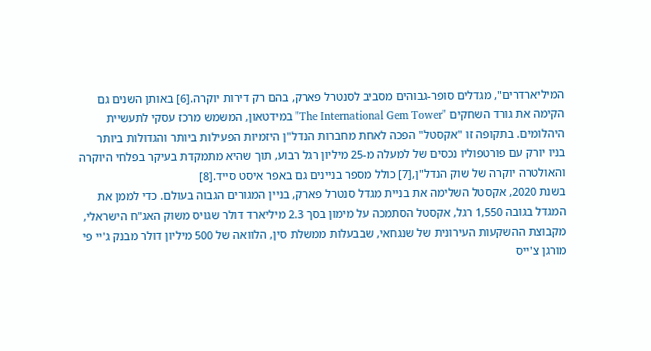המיליארדרים", מגדלים סופר-גבוהים מסביב לסנטרל פארק, בהם רק דירות יוקרה.[6] באותן השנים גם הקימה את גורד השחקים "The International Gem Tower" במידטאון, המשמש מרכז עסקי לתעשיית היהלומים. בתקופה זו "אקסטל" הפכה לאחת מחברות הנדל"ן היזמיות הפעילות ביותר והגדולות ביותר בניו יורק עם פורטפוליו נכסים של למעלה מ-25 מיליון רגל רבוע, תוך שהיא מתמקדת בעיקר בפלחי היוקרה והאולטרה יוקרה של שוק הנדל"ן,[7] כולל מספר בניינים גם באפר איסט סייד.[8]
בשנת 2020, אקסטל השלימה את בניית מגדל סנטרל פארק, בניין המגורים הגבוה בעולם. כדי לממן את המגדל בגובה 1,550 רגל, אקסטל הסתמכה על מימון בסך 2.3 מיליארד דולר שגויס משוק האג"ח הישראלי, מקבוצת ההשקעות העירונית של שנגחאי, שבבעלות ממשלת סין, הלוואה של 500 מיליון דולר מבנק ג'יי פי מורגן צ'ייס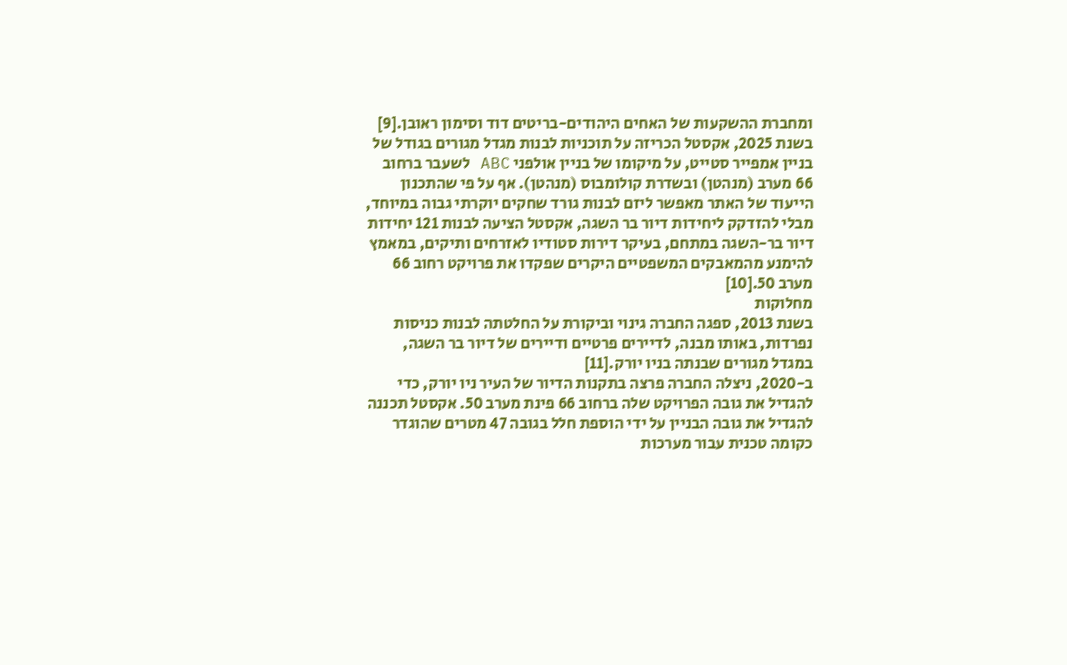ומחברת ההשקעות של האחים היהודים-בריטים דוד וסימון ראובן.[9]
בשנת 2025, אקסטל הכריזה על תוכניות לבנות מגדל מגורים בגודל של בניין אמפייר סטייט, על מיקומו של בניין אולפני ABC לשעבר ברחוב 66 מערב (מנהטן) ובשדרת קולומבוס (מנהטן). אף על פי שהתכנון הייעוד של האתר מאפשר ליזם לבנות גורד שחקים יוקרתי גבוה במיוחד, מבלי להזדקק ליחידות דיור בר השגה, אקסטל הציעה לבנות 121 יחידות דיור בר-השגה במתחם, בעיקר דירות סטודיו לאזרחים ותיקים, במאמץ להימנע מהמאבקים המשפטיים היקרים שפקדו את פרויקט רחוב 66 מערב 50.[10]
מחלוקות
בשנת 2013, ספגה החברה גינוי וביקורת על החלטתה לבנות כניסות נפרדות, באותו מבנה, לדיירים פרטיים ודיירים של דיור בר השגה, במגדל מגורים שבנתה בניו יורק.[11]
ב-2020, ניצלה החברה פרצה בתקנות הדיור של העיר ניו יורק, כדי להגדיל את גובה הפרויקט שלה ברחוב 66 פינת מערב 50. אקסטל תכננה להגדיל את גובה הבניין על ידי הוספת חלל בגובה 47 מטרים שהוגדר כקומה טכנית עבור מערכות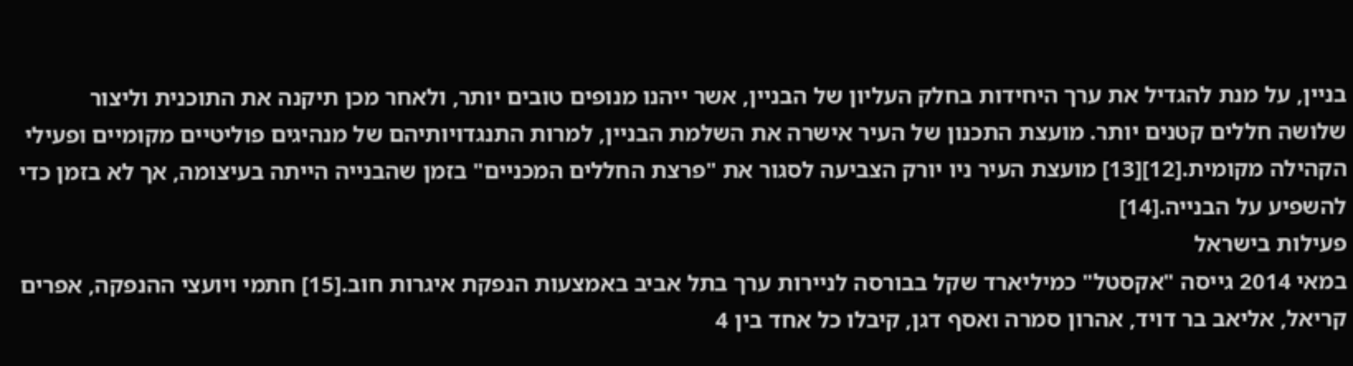בניין, על מנת להגדיל את ערך היחידות בחלק העליון של הבניין, אשר ייהנו מנופים טובים יותר, ולאחר מכן תיקנה את התוכנית וליצור שלושה חללים קטנים יותר. מועצת התכנון של העיר אישרה את השלמת הבניין, למרות התנגדויותיהם של מנהיגים פוליטיים מקומיים ופעילי הקהילה מקומית.[12][13] מועצת העיר ניו יורק הצביעה לסגור את "פרצת החללים המכניים" בזמן שהבנייה הייתה בעיצומה, אך לא בזמן כדי להשפיע על הבנייה.[14]
פעילות בישראל
במאי 2014 גייסה "אקסטל" כמיליארד שקל בבורסה לניירות ערך בתל אביב באמצעות הנפקת איגרות חוב.[15] חתמי ויועצי ההנפקה, אפרים קריאל, אליאב בר דויד, אהרון סמרה ואסף דגן, קיבלו כל אחד בין 4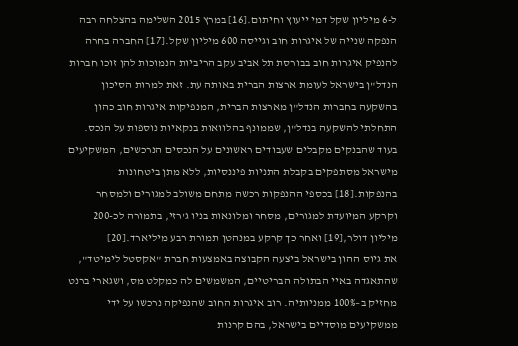ל-6 מיליון שקל דמי ייעוץ וחיתום.[16] במרץ 2015 השלימה בהצלחה רבה הנפקה שנייה של איגרות חוב וגייסה 600 מיליון שקל.[17] החברה בחרה להנפיק איגרות חוב בבורסת תל אביב עקב הריביות הנמוכות להן זוכו חברות הנדל"ן בישראל לעומת ארצות הברית באותה עת. זאת למרות הסיכון בהשקעה בחברות הנדל"ן מארצות הברית, המנפיקות איגרות חוב כהון התחלתי להשקעה בנדל"ן, שממונף בהלוואות בנקאיות נוספות על הנכס. בעוד שהבנקים מקבלים שעבודים ראשונים על הנכסים הנרכשים, המשקיעים מישראל מסתפקים בקבלת התניות פיננסיות, ללא מתן ביטחונות בהנפקות.[18] בכספי ההנפקות רכשה מתחם משולב למגורים ולמסחר וקרקע המיועדת למגורים, מסחר ומלונאות בניו ג'רזי, בתמורה לכ-200 מיליון דולר,[19] ואחר כך קרקע במנהטן תמורת רבע מיליארד.[20]
את גיוס ההון בישראל ביצעה הקבוצה באמצעות חברת "אקסטל לימיטד", שהתאגדה באיי הבתולה הבריטיים, המשמשים לה כמקלט מס, ושגארי ברנט מחזיק ב–100% ממניותיה. רוב איגרות החוב שהנפיקה נרכשו על ידי ממשקיעים מוסדיים בישראל, בהם קרנות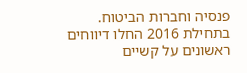פנסיה וחברות הביטוח. בתחילת 2016 החלו דיווחים ראשונים על קשיים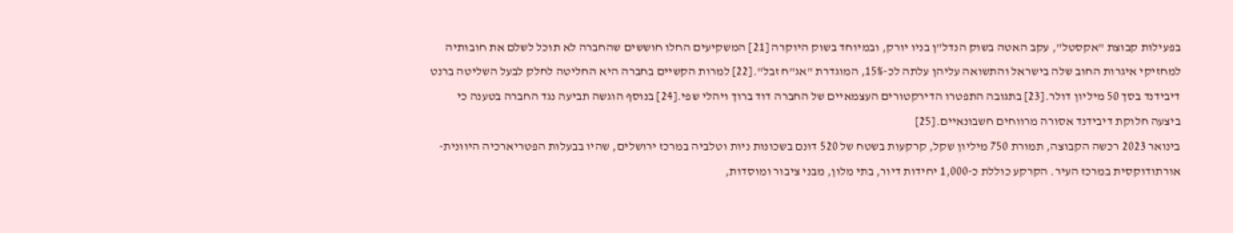בפעילות קבוצת "אקסטל", עקב האטה בשוק הנדל"ן בניו יורק, ובמיוחד בשוק היוקרה [21] המשקיעים החלו חוששים שהחברה לא תוכל לשלם את חובותיה למחזיקי איגרות החוב שלה בישראל והתשואה עליהן עלתה לכ-15%, המוגדרת "אג"ח זבל".[22] למרות הקשיים בחברה היא החליטה לחלק לבעל השליטה ברנט דיבידנד בסך 50 מיליון דולר.[23] בתגובה התפטרו הדירקטורים העצמאיים של החברה דוד ברוך ויהלי שפי.[24] בנוסף הוגשה תביעה נגד החברה בטענה כי ביצעה חלוקת דיבידנד אסורה מרווחים חשבונאיים.[25]
בינואר 2023 רכשה הקבוצה, תמורת 750 מיליון שקל, קרקעות בשטח של 520 דונם בשכונות ניות וטלביה במרכז ירושלים, שהיו בבעלות הפטריארכיה היוונית-אורתודוקסית במרכז העיר. הקרקע כוללת כ-1,000 יחידות דיור, בתי מלון, מבני ציבור ומוסדות,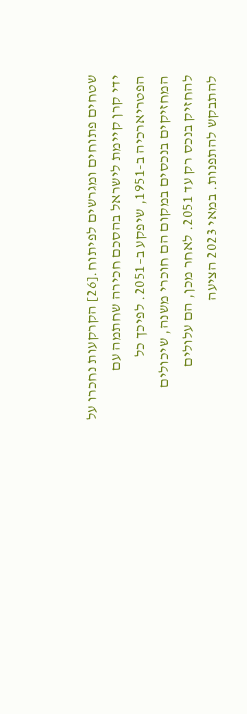שטחים פתוחים ומגרשים לפיתוח.[26] הקרקעות נחכרו על ידי קרן קיימת לישראל בהסכם חכירה שחתמה עם הפטריארכיה ב-1951, שיפקע ב–2051. לפיכך כל המחזיקים בנכסים במקום הם חוכרי משנה, שיכולים להחזיק בנכס רק עד 2051. לאחר מכן, הם עלולים להתבקש להתפנות. במאי 2023 הציעה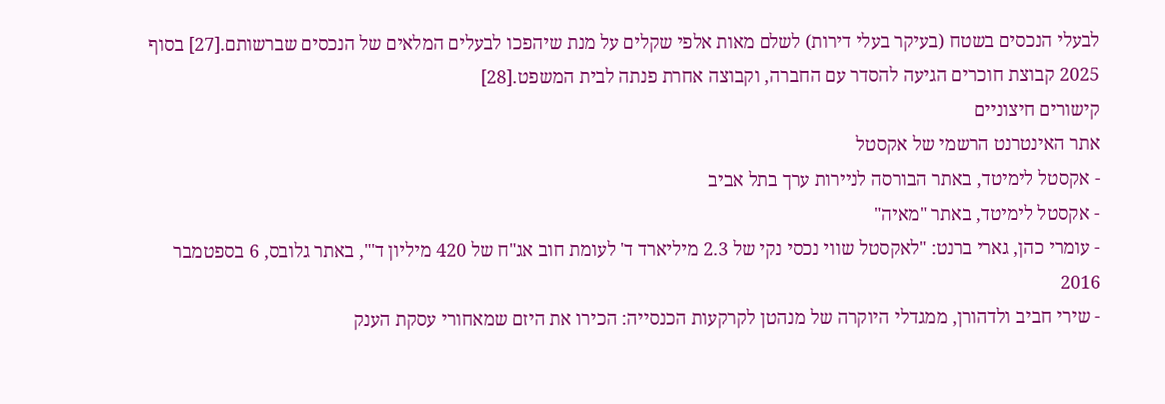לבעלי הנכסים בשטח (בעיקר בעלי דירות) לשלם מאות אלפי שקלים על מנת שיהפכו לבעלים המלאים של הנכסים שברשותם.[27] בסוף 2025 קבוצת חוכרים הגיעה להסדר עם החברה, וקבוצה אחרת פנתה לבית המשפט.[28]
קישורים חיצוניים
אתר האינטרנט הרשמי של אקסטל
- אקסטל לימיטד, באתר הבורסה לניירות ערך בתל אביב
- אקסטל לימיטד, באתר "מאיה"
- עומרי כהן, גארי ברנט: "לאקסטל שווי נכסי נקי של 2.3 מיליארד ד' לעומת חוב אג"ח של 420 מיליון ד'", באתר גלובס, 6 בספטמבר 2016
- שירי חביב ולדהורן, ממגדלי היוקרה של מנהטן לקרקעות הכנסייה: הכירו את היזם שמאחורי עסקת הענק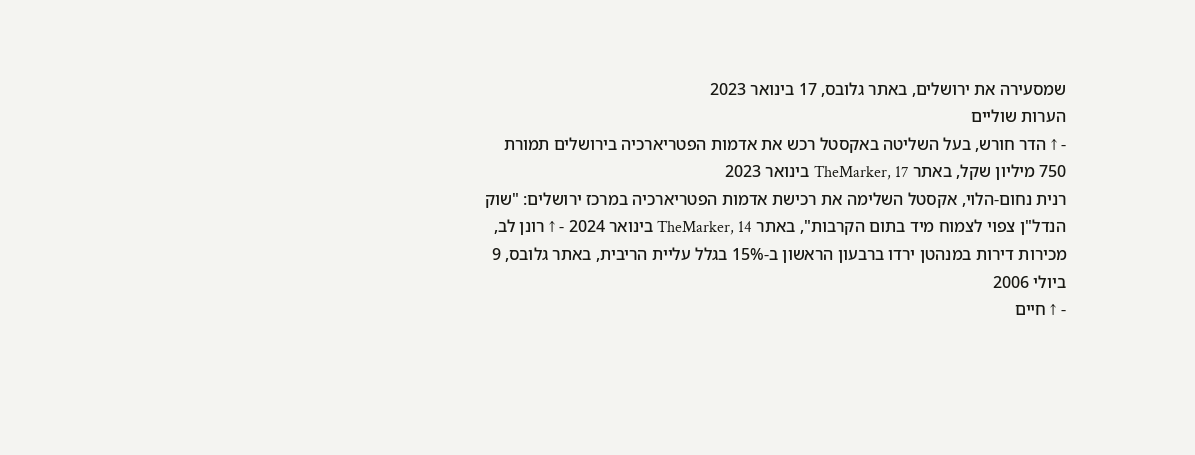שמסעירה את ירושלים, באתר גלובס, 17 בינואר 2023
הערות שוליים
- ↑ הדר חורש, בעל השליטה באקסטל רכש את אדמות הפטריארכיה בירושלים תמורת 750 מיליון שקל, באתר TheMarker, 17 בינואר 2023
רנית נחום-הלוי, אקסטל השלימה את רכישת אדמות הפטריארכיה במרכז ירושלים: "שוק הנדל"ן צפוי לצמוח מיד בתום הקרבות", באתר TheMarker, 14 בינואר 2024 - ↑ רונן לב, מכירות דירות במנהטן ירדו ברבעון הראשון ב-15% בגלל עליית הריבית, באתר גלובס, 9 ביולי 2006
- ↑ חיים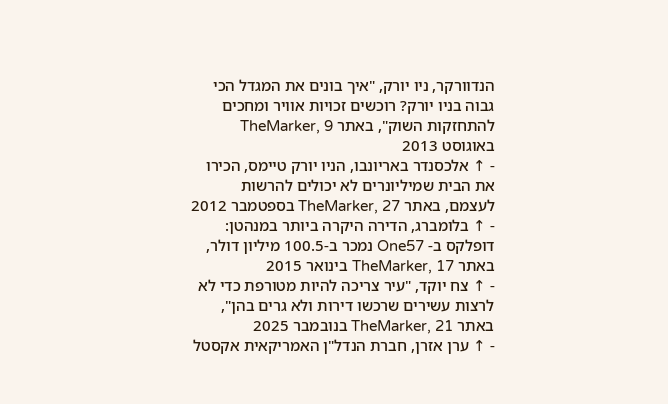הנדוורקר, ניו יורק, "איך בונים את המגדל הכי גבוה בניו יורק? רוכשים זכויות אוויר ומחכים להתחזקות השוק", באתר TheMarker, 9 באוגוסט 2013
- ↑ אלכסנדר באריונבו, הניו יורק טיימס, הכירו את הבית שמיליונרים לא יכולים להרשות לעצמם, באתר TheMarker, 27 בספטמבר 2012
- ↑ בלומברג, הדירה היקרה ביותר במנהטן: דופלקס ב- One57 נמכר ב-100.5 מיליון דולר, באתר TheMarker, 17 בינואר 2015
- ↑ צח יוקד, "עיר צריכה להיות מטורפת כדי לא לרצות עשירים שרכשו דירות ולא גרים בהן", באתר TheMarker, 21 בנובמבר 2025
- ↑ ערן אזרן, חברת הנדל"ן האמריקאית אקסטל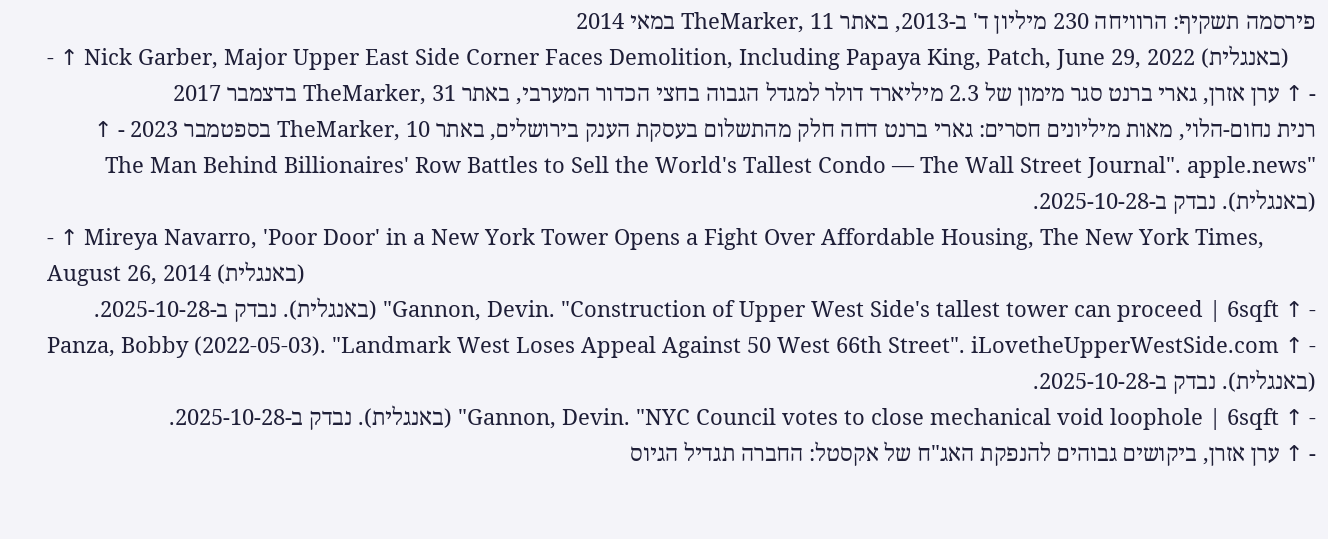פירסמה תשקיף: הרוויחה 230 מיליון ד' ב-2013, באתר TheMarker, 11 במאי 2014
- ↑ Nick Garber, Major Upper East Side Corner Faces Demolition, Including Papaya King, Patch, June 29, 2022 (באנגלית)
- ↑ ערן אזרן, גארי ברנט סגר מימון של 2.3 מיליארד דולר למגדל הגבוה בחצי הכדור המערבי, באתר TheMarker, 31 בדצמבר 2017
רנית נחום-הלוי, מאות מיליונים חסרים: גארי ברנט דחה חלק מהתשלום בעסקת הענק בירושלים, באתר TheMarker, 10 בספטמבר 2023 - ↑ "The Man Behind Billionaires' Row Battles to Sell the World's Tallest Condo — The Wall Street Journal". apple.news (באנגלית). נבדק ב-2025-10-28.
- ↑ Mireya Navarro, 'Poor Door' in a New York Tower Opens a Fight Over Affordable Housing, The New York Times, August 26, 2014 (באנגלית)
- ↑ Gannon, Devin. "Construction of Upper West Side's tallest tower can proceed | 6sqft" (באנגלית). נבדק ב-2025-10-28.
- ↑ Panza, Bobby (2022-05-03). "Landmark West Loses Appeal Against 50 West 66th Street". iLovetheUpperWestSide.com (באנגלית). נבדק ב-2025-10-28.
- ↑ Gannon, Devin. "NYC Council votes to close mechanical void loophole | 6sqft" (באנגלית). נבדק ב-2025-10-28.
- ↑ ערן אזרן, ביקושים גבוהים להנפקת האג"ח של אקסטל: החברה תגדיל הגיוס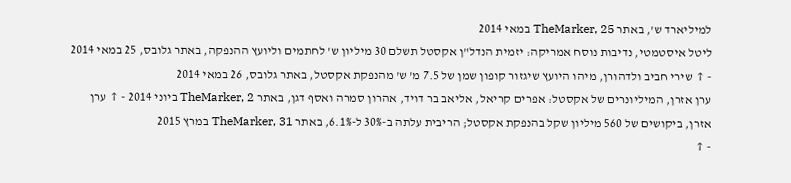למיליארד ש', באתר TheMarker, 25 במאי 2014
ליטל איסטמטי, נדיבות נוסח אמריקה: יזמית הנדל"ן אקסטל תשלם 30 מיליון ש' לחתמים וליועץ ההנפקה, באתר גלובס, 25 במאי 2014 - ↑ שירי חביב ולדהורן, מיהו היועץ שיגזור קופון שמן של 7.5 מ' ש' מהנפקת אקסטל, באתר גלובס, 26 במאי 2014
ערן אזרן, המיליונרים של אקסטל: אפרים קריאל, אליאב בר דויד, אהרון סמרה ואסף דגן, באתר TheMarker, 2 ביוני 2014 - ↑ ערן אזרן, ביקושים של 560 מיליון שקל בהנפקת אקסטל; הריבית עלתה ב-30% ל-6.1%, באתר TheMarker, 31 במרץ 2015
- ↑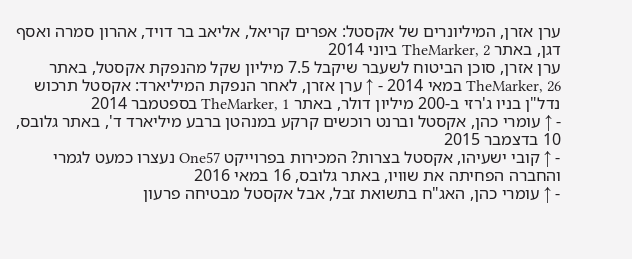ערן אזרן, המיליונרים של אקסטל: אפרים קריאל, אליאב בר דויד, אהרון סמרה ואסף דגן, באתר TheMarker, 2 ביוני 2014
ערן אזרן, סוכן הביטוח לשעבר שיקבל 7.5 מיליון שקל מהנפקת אקסטל, באתר TheMarker, 26 במאי 2014 - ↑ ערן אזרן, לאחר הנפקת המיליארד: אקסטל תרכוש נדל"ן בניו ג'רזי ב-200 מיליון דולר, באתר TheMarker, 1 בספטמבר 2014
- ↑ עומרי כהן, אקסטל וברנט רוכשים קרקע במנהטן ברבע מיליארד ד', באתר גלובס, 10 בדצמבר 2015
- ↑ קובי ישעיהו, אקסטל בצרות? המכירות בפרוייקט One57 נעצרו כמעט לגמרי והחברה הפחיתה את שוויו, באתר גלובס, 16 במאי 2016
- ↑ עומרי כהן, האג"ח בתשואת זבל, אבל אקסטל מבטיחה פרעון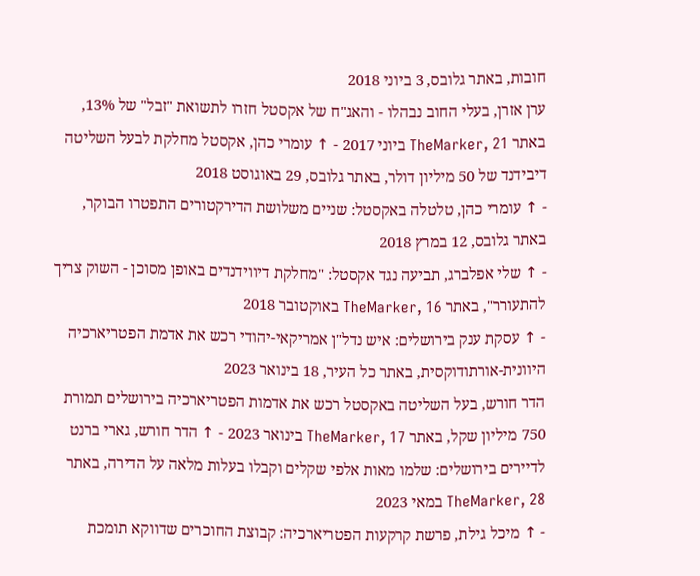חובות, באתר גלובס, 3 ביוני 2018
ערן אזרן, בעלי החוב נבהלו - והאג"ח של אקסטל חזרו לתשואת "זבל" של 13%, באתר TheMarker, 21 ביוני 2017 - ↑ עומרי כהן, אקסטל מחלקת לבעל השליטה דיבידנד של 50 מיליון דולר, באתר גלובס, 29 באוגוסט 2018
- ↑ עומרי כהן, טלטלה באקסטל: שניים משלושת הדירקטורים התפטרו הבוקר, באתר גלובס, 12 במרץ 2018
- ↑ שלי אפלברג, תביעה נגד אקסטל: "מחלקת דיווידנדים באופן מסוכן - השוק צריך להתעורר", באתר TheMarker, 16 באוקטובר 2018
- ↑ עסקת ענק בירושלים: איש נדל"ן אמריקאי-יהודי רכש את אדמת הפטריארכיה היוונית-אורתודוקסית, באתר כל העיר, 18 בינואר 2023
הדר חורש, בעל השליטה באקסטל רכש את אדמות הפטריארכיה בירושלים תמורת 750 מיליון שקל, באתר TheMarker, 17 בינואר 2023 - ↑ הדר חורש, גארי ברנט לדיירים בירושלים: שלמו מאות אלפי שקלים וקבלו בעלות מלאה על הדירה, באתר TheMarker, 28 במאי 2023
- ↑ מיכל גילת, פרשת קרקעות הפטריארכיה: קבוצת החוכרים שדווקא תומכת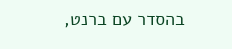בהסדר עם ברנט,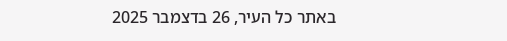באתר כל העיר, 26 בדצמבר 2025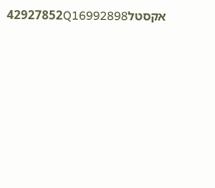אקסטל42927852Q16992898